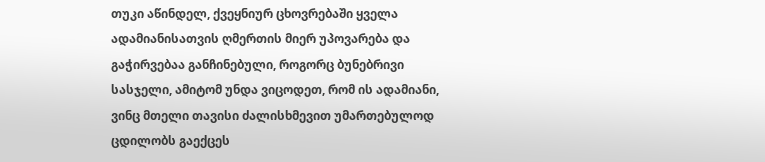თუკი აწინდელ, ქვეყნიურ ცხოვრებაში ყველა ადამიანისათვის ღმერთის მიერ უპოვარება და გაჭირვებაა განჩინებული, როგორც ბუნებრივი სასჯელი, ამიტომ უნდა ვიცოდეთ, რომ ის ადამიანი, ვინც მთელი თავისი ძალისხმევით უმართებულოდ ცდილობს გაექცეს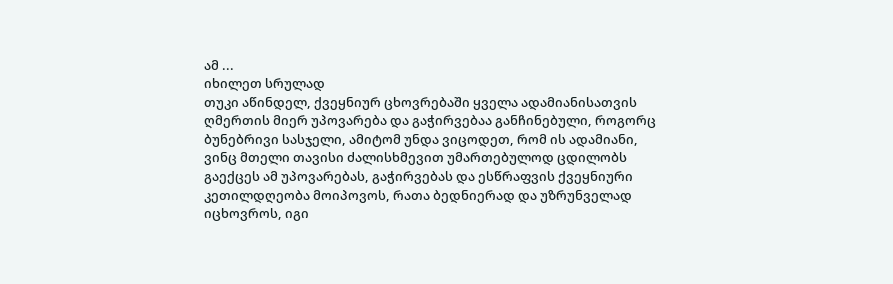ამ ...
იხილეთ სრულად
თუკი აწინდელ, ქვეყნიურ ცხოვრებაში ყველა ადამიანისათვის ღმერთის მიერ უპოვარება და გაჭირვებაა განჩინებული, როგორც ბუნებრივი სასჯელი, ამიტომ უნდა ვიცოდეთ, რომ ის ადამიანი, ვინც მთელი თავისი ძალისხმევით უმართებულოდ ცდილობს გაექცეს ამ უპოვარებას, გაჭირვებას და ესწრაფვის ქვეყნიური კეთილდღეობა მოიპოვოს, რათა ბედნიერად და უზრუნველად იცხოვროს, იგი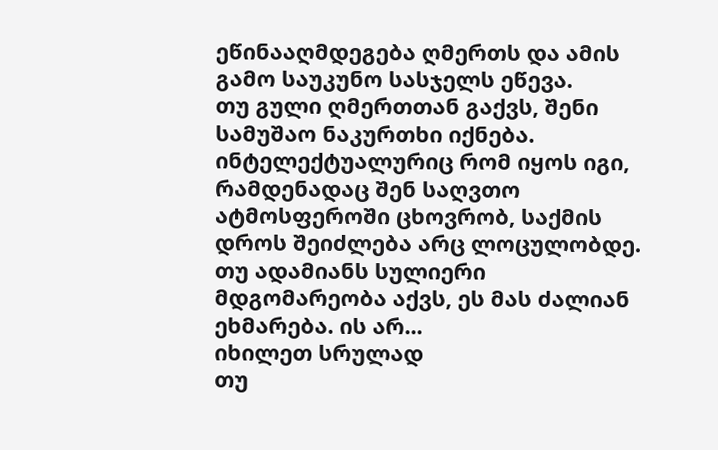ეწინააღმდეგება ღმერთს და ამის გამო საუკუნო სასჯელს ეწევა.
თუ გული ღმერთთან გაქვს, შენი სამუშაო ნაკურთხი იქნება. ინტელექტუალურიც რომ იყოს იგი, რამდენადაც შენ საღვთო ატმოსფეროში ცხოვრობ, საქმის დროს შეიძლება არც ლოცულობდე. თუ ადამიანს სულიერი მდგომარეობა აქვს, ეს მას ძალიან ეხმარება. ის არ...
იხილეთ სრულად
თუ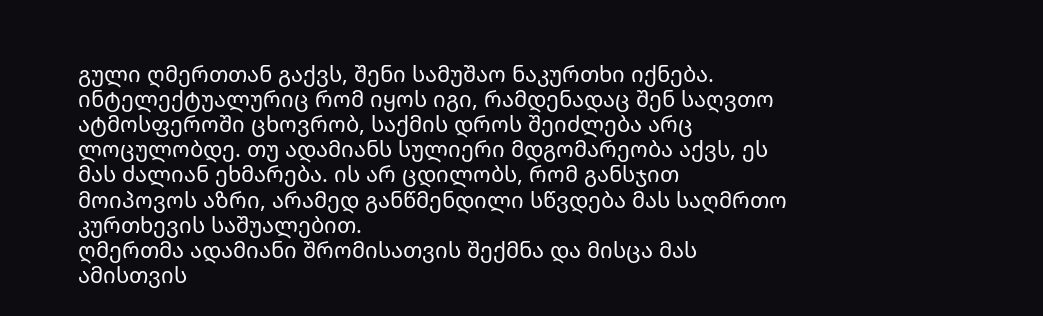გული ღმერთთან გაქვს, შენი სამუშაო ნაკურთხი იქნება. ინტელექტუალურიც რომ იყოს იგი, რამდენადაც შენ საღვთო ატმოსფეროში ცხოვრობ, საქმის დროს შეიძლება არც ლოცულობდე. თუ ადამიანს სულიერი მდგომარეობა აქვს, ეს მას ძალიან ეხმარება. ის არ ცდილობს, რომ განსჯით მოიპოვოს აზრი, არამედ განწმენდილი სწვდება მას საღმრთო კურთხევის საშუალებით.
ღმერთმა ადამიანი შრომისათვის შექმნა და მისცა მას ამისთვის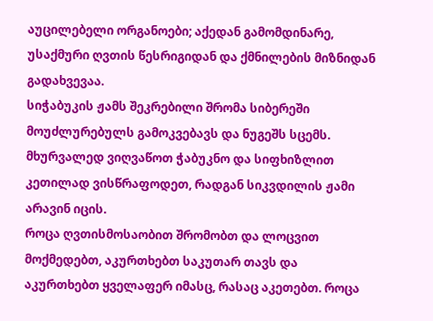აუცილებელი ორგანოები; აქედან გამომდინარე, უსაქმური ღვთის წესრიგიდან და ქმნილების მიზნიდან გადახვევაა.
სიჭაბუკის ჟამს შეკრებილი შრომა სიბერეში მოუძლურებულს გამოკვებავს და ნუგეშს სცემს. მხურვალედ ვიღვაწოთ ჭაბუკნო და სიფხიზლით კეთილად ვისწრაფოდეთ, რადგან სიკვდილის ჟამი არავინ იცის.
როცა ღვთისმოსაობით შრომობთ და ლოცვით მოქმედებთ, აკურთხებთ საკუთარ თავს და აკურთხებთ ყველაფერ იმასც, რასაც აკეთებთ. როცა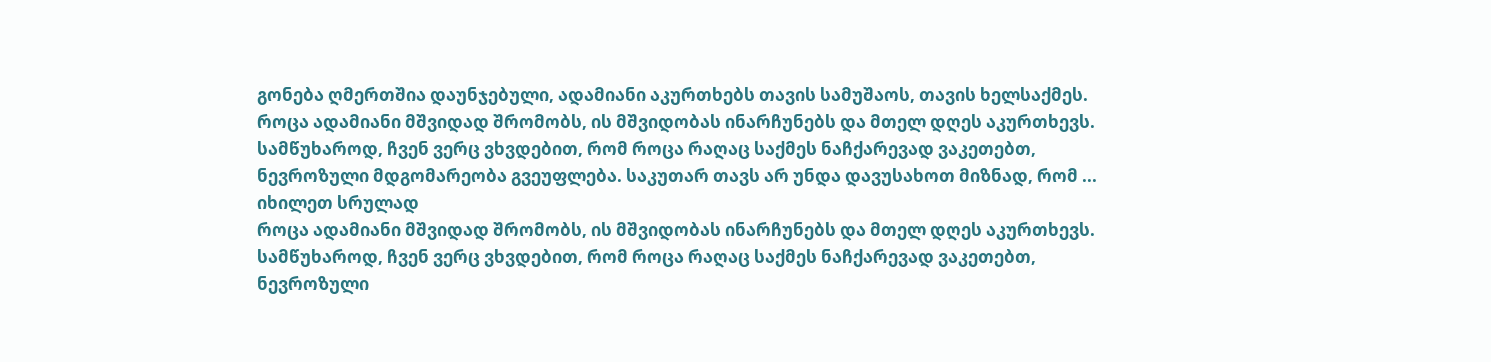გონება ღმერთშია დაუნჯებული, ადამიანი აკურთხებს თავის სამუშაოს, თავის ხელსაქმეს.
როცა ადამიანი მშვიდად შრომობს, ის მშვიდობას ინარჩუნებს და მთელ დღეს აკურთხევს. სამწუხაროდ, ჩვენ ვერც ვხვდებით, რომ როცა რაღაც საქმეს ნაჩქარევად ვაკეთებთ, ნევროზული მდგომარეობა გვეუფლება. საკუთარ თავს არ უნდა დავუსახოთ მიზნად, რომ ...
იხილეთ სრულად
როცა ადამიანი მშვიდად შრომობს, ის მშვიდობას ინარჩუნებს და მთელ დღეს აკურთხევს. სამწუხაროდ, ჩვენ ვერც ვხვდებით, რომ როცა რაღაც საქმეს ნაჩქარევად ვაკეთებთ, ნევროზული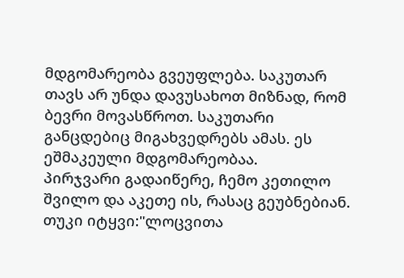მდგომარეობა გვეუფლება. საკუთარ თავს არ უნდა დავუსახოთ მიზნად, რომ ბევრი მოვასწროთ. საკუთარი განცდებიც მიგახვედრებს ამას. ეს ეშმაკეული მდგომარეობაა.
პირჯვარი გადაიწერე, ჩემო კეთილო შვილო და აკეთე ის, რასაც გეუბნებიან. თუკი იტყვი:"ლოცვითა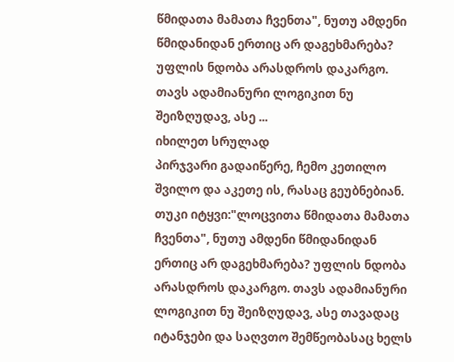წმიდათა მამათა ჩვენთა", ნუთუ ამდენი წმიდანიდან ერთიც არ დაგეხმარება? უფლის ნდობა არასდროს დაკარგო. თავს ადამიანური ლოგიკით ნუ შეიზღუდავ, ასე ...
იხილეთ სრულად
პირჯვარი გადაიწერე, ჩემო კეთილო შვილო და აკეთე ის, რასაც გეუბნებიან. თუკი იტყვი:"ლოცვითა წმიდათა მამათა ჩვენთა", ნუთუ ამდენი წმიდანიდან ერთიც არ დაგეხმარება? უფლის ნდობა არასდროს დაკარგო. თავს ადამიანური ლოგიკით ნუ შეიზღუდავ, ასე თავადაც იტანჯები და საღვთო შემწეობასაც ხელს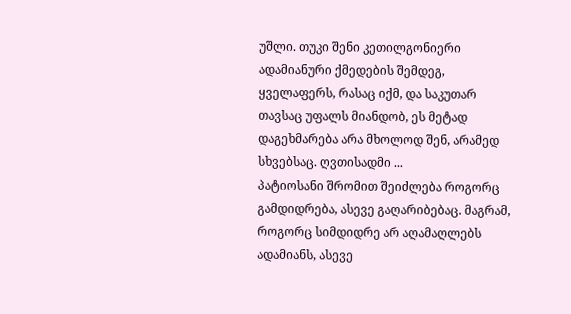უშლი. თუკი შენი კეთილგონიერი ადამიანური ქმედების შემდეგ, ყველაფერს, რასაც იქმ, და საკუთარ თავსაც უფალს მიანდობ, ეს მეტად დაგეხმარება არა მხოლოდ შენ, არამედ სხვებსაც. ღვთისადმი ...
პატიოსანი შრომით შეიძლება როგორც გამდიდრება, ასევე გაღარიბებაც. მაგრამ, როგორც სიმდიდრე არ აღამაღლებს ადამიანს, ასევე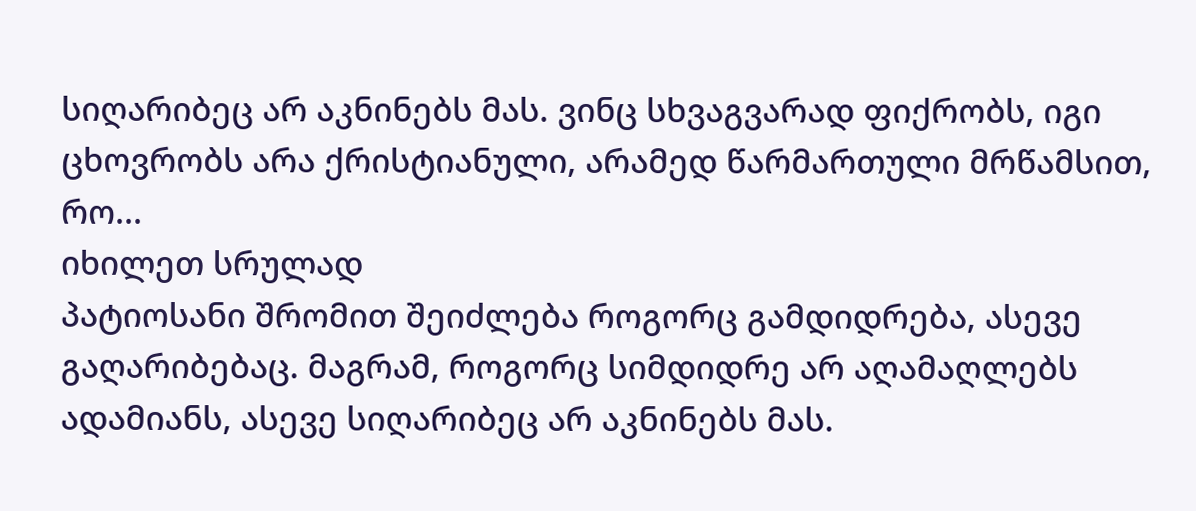სიღარიბეც არ აკნინებს მას. ვინც სხვაგვარად ფიქრობს, იგი ცხოვრობს არა ქრისტიანული, არამედ წარმართული მრწამსით, რო...
იხილეთ სრულად
პატიოსანი შრომით შეიძლება როგორც გამდიდრება, ასევე გაღარიბებაც. მაგრამ, როგორც სიმდიდრე არ აღამაღლებს ადამიანს, ასევე სიღარიბეც არ აკნინებს მას.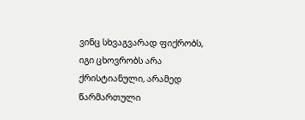ვინც სხვაგვარად ფიქრობს, იგი ცხოვრობს არა ქრისტიანული, არამედ წარმართული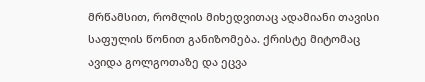მრწამსით, რომლის მიხედვითაც ადამიანი თავისი საფულის წონით განიზომება. ქრისტე მიტომაც ავიდა გოლგოთაზე და ეცვა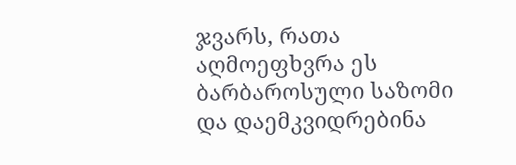ჯვარს, რათა აღმოეფხვრა ეს ბარბაროსული საზომი და დაემკვიდრებინა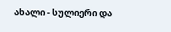ახალი - სულიერი და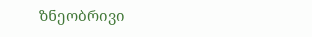ზნეობრივი